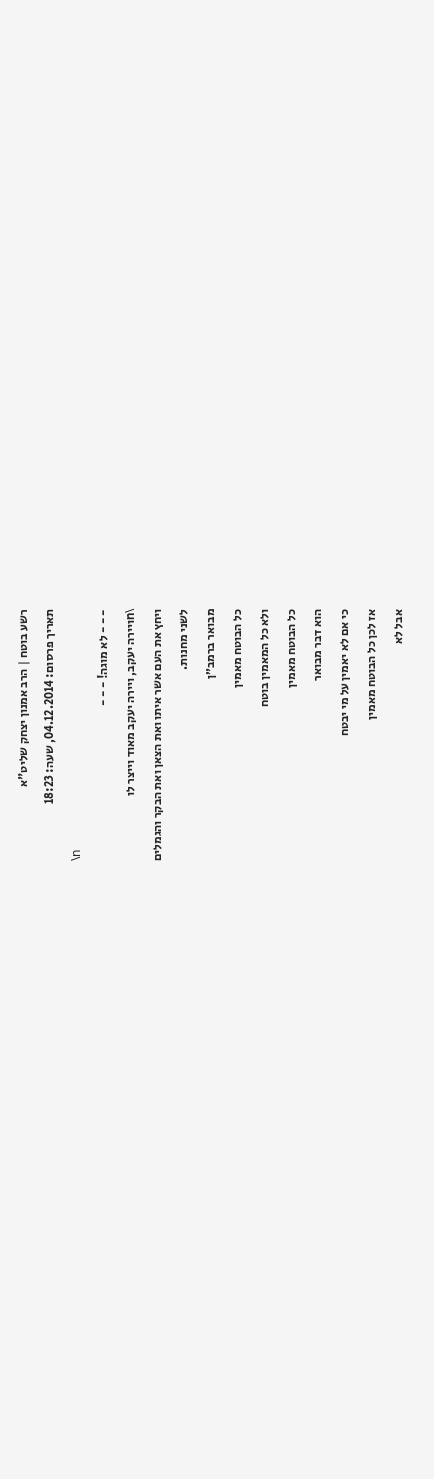רשע בוטח | הרב אמנון יצחק שליט"א
תאריך פרסום: 04.12.2014, שעה: 18:23
\n
- - - לא מוגה! - - -
\nויירה יעקב, ויירה יעקב מאוד וייצר לו
ויחץ את העם אשר איתו ואת הצאן ואת הבקר והגמלים
לשני מחנות.
מבואר ברמב״ן
כל הבוטח מאמין
ולא כל המאמין בוטח
כל הבוטח מאמין
הוא דבר מבואר
כי אם לא יאמין על מי יבטח
אז לכן כל הבוטח מאמין
אבל לא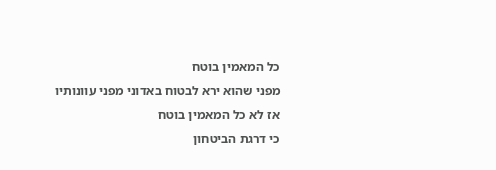כל המאמין בוטח
מפני שהוא ירא לבטוח באדוני מפני עוונותיו
אז לא כל המאמין בוטח
כי דרגת הביטחון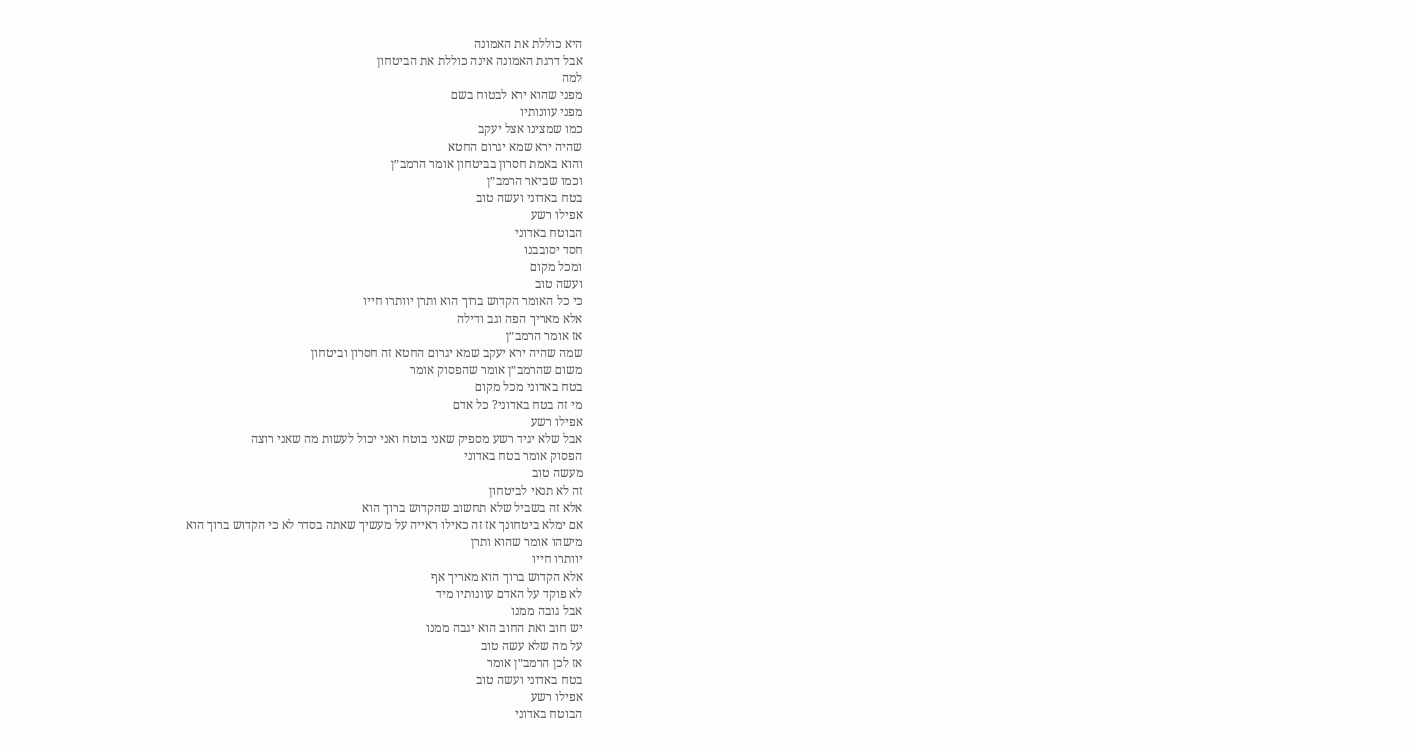היא כוללת את האמונה
אבל דרגת האמונה אינה כוללת את הביטחון
למה
מפני שהוא ירא לבטוח בשם
מפני עוונותיו
כמו שמצינו אצל יעקב
שהיה ירא שמא יגרום החטא
והוא באמת חסרון בביטחון אומר הרמב״ן
וכמו שביאר הרמב״ן
בטח באדוני ועשה טוב
אפילו רשע
הבוטח באדוני
חסד יסובבנו
ומכל מקום
ועשה טוב
כי כל האומר הקדוש ברוך הוא ותרן יוותרו חייו
אלא מאריך הפה וגב ודילה
אז אומר הרמב״ן
שמה שהיה ירא יעקב שמא יגרום החטא זה חסרון וביטחון
משום שהרמב״ן אומר שהפסוק אומר
בטח באדוני מכל מקום
מי זה בטח באדוני? כל אדם
אפילו רשע
אבל שלא יגיד רשע מספיק שאני בוטח ואני יכול לעשות מה שאני רוצה
הפסוק אומר בטח באדוני
מעשה טוב
זה לא תנאי לביטחון
אלא זה בשביל שלא תחשוב שהקדוש ברוך הוא
אם ימלא ביטחונך אז זה כאילו ראייה על מעשיך שאתה בסדר לא כי הקדוש ברוך הוא
מישהו אומר שהוא ותרן
יוותרו חייו
אלא הקדוש ברוך הוא מאריך אף
לא פוקד על האדם עוונותיו מיד
אבל גובה ממנו
יש חוב ואת החוב הוא יגבה ממנו
על מה שלא עשה טוב
אז לכן הרמב״ן אומר
בטח באדוני ועשה טוב
אפילו רשע
הבוטח באדוני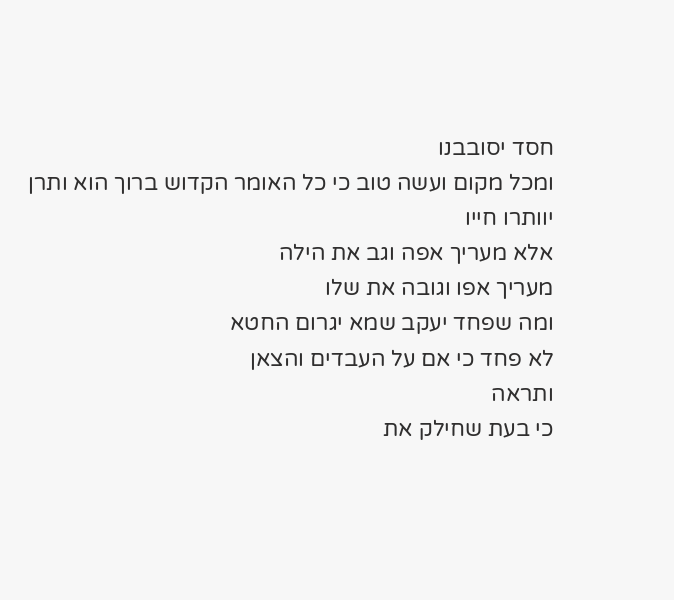חסד יסובבנו
ומכל מקום ועשה טוב כי כל האומר הקדוש ברוך הוא ותרן
יוותרו חייו
אלא מעריך אפה וגב את הילה
מעריך אפו וגובה את שלו
ומה שפחד יעקב שמא יגרום החטא
לא פחד כי אם על העבדים והצאן
ותראה
כי בעת שחילק את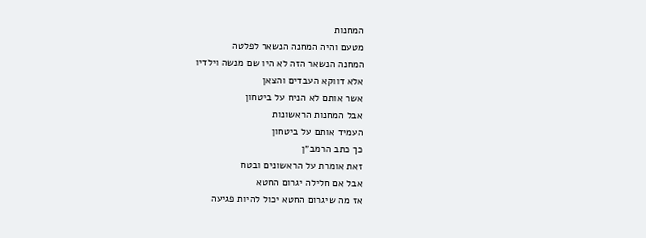המחנות
מטעם והיה המחנה הנשאר לפלטה
המחנה הנשאר הזה לא היו שם מנשה וילדיו
אלא דווקא העבדים והצאן
אשר אותם לא הניח על ביטחון
אבל המחנות הראשונות
העמיד אותם על ביטחון
כך כתב הרמב״ן
זאת אומרת על הראשונים ובטח
אבל אם חלילה יגרום החטא
אז מה שיגרום החטא יכול להיות פגיעה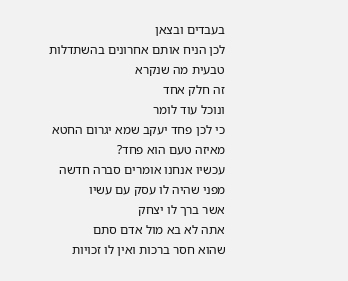בעבדים ובצאן
לכן הניח אותם אחרונים בהשתדלות טבעית מה שנקרא
זה חלק אחד
ונוכל עוד לומר
כי לכן פחד יעקב שמא יגרום החטא
מאיזה טעם הוא פחד?
עכשיו אנחנו אומרים סברה חדשה
מפני שהיה לו עסק עם עשיו
אשר ברך לו יצחק
אתה לא בא מול אדם סתם
שהוא חסר ברכות ואין לו זכויות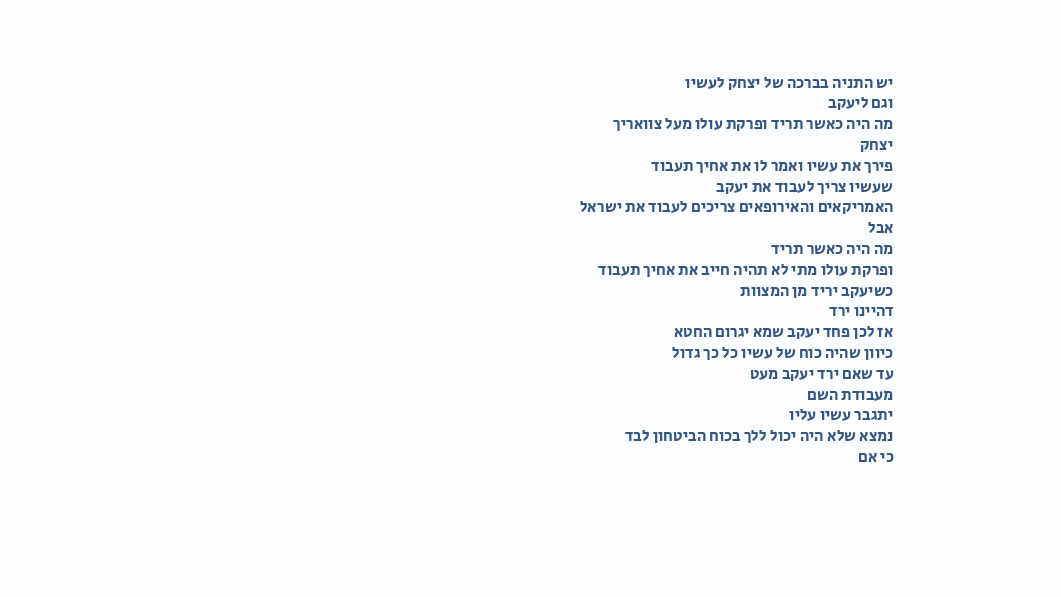יש התניה בברכה של יצחק לעשיו
וגם ליעקב
מה היה כאשר תריד ופרקת עולו מעל צוואריך
יצחק
פירך את עשיו ואמר לו את אחיך תעבוד
שעשיו צריך לעבוד את יעקב
האמריקאים והאירופאים צריכים לעבוד את ישראל
אבל
מה היה כאשר תריד
ופרקת עולו מתי לא תהיה חייב את אחיך תעבוד
כשיעקב יריד מן המצוות
דהיינו ירד
אז לכן פחד יעקב שמא יגרום החטא
כיוון שהיה כוח של עשיו כל כך גדול
עד שאם ירד יעקב מעט
מעבודת השם
יתגבר עשיו עליו
נמצא שלא היה יכול ללך בכוח הביטחון לבד
כי אם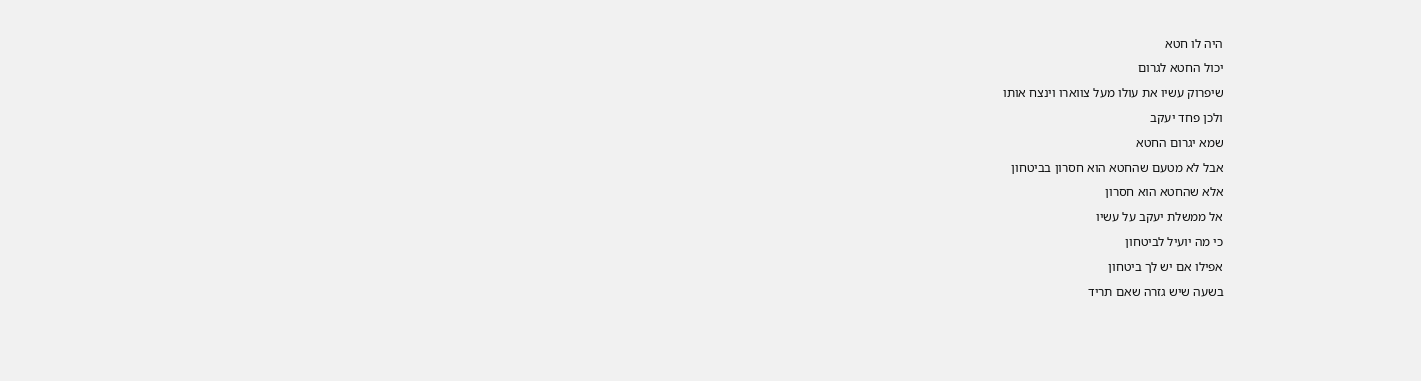היה לו חטא
יכול החטא לגרום
שיפרוק עשיו את עולו מעל צווארו וינצח אותו
ולכן פחד יעקב
שמא יגרום החטא
אבל לא מטעם שהחטא הוא חסרון בביטחון
אלא שהחטא הוא חסרון
אל ממשלת יעקב על עשיו
כי מה יועיל לביטחון
אפילו אם יש לך ביטחון
בשעה שיש גזרה שאם תריד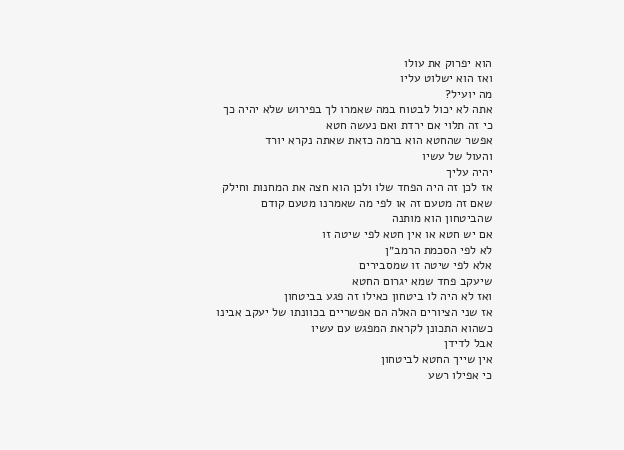הוא יפרוק את עולו
ואז הוא ישלוט עליו
מה יועיל?
אתה לא יכול לבטוח במה שאמרו לך בפירוש שלא יהיה כך
כי זה תלוי אם ירדת ואם נעשה חטא
אפשר שהחטא הוא ברמה כזאת שאתה נקרא יורד
והעול של עשיו
יהיה עליך
אז לכן זה היה הפחד שלו ולכן הוא חצה את המחנות וחילק
שאם זה מטעם זה או לפי מה שאמרנו מטעם קודם
שהביטחון הוא מותנה
אם יש חטא או אין חטא לפי שיטה זו
לא לפי הסכמת הרמב״ן
אלא לפי שיטה זו שמסבירים
שיעקב פחד שמא יגרום החטא
ואז לא היה לו ביטחון כאילו זה פגע בביטחון
אז שני הציורים האלה הם אפשריים בכוונתו של יעקב אבינו
כשהוא התכונן לקראת המפגש עם עשיו
אבל לדידן
אין שייך החטא לביטחון
כי אפילו רשע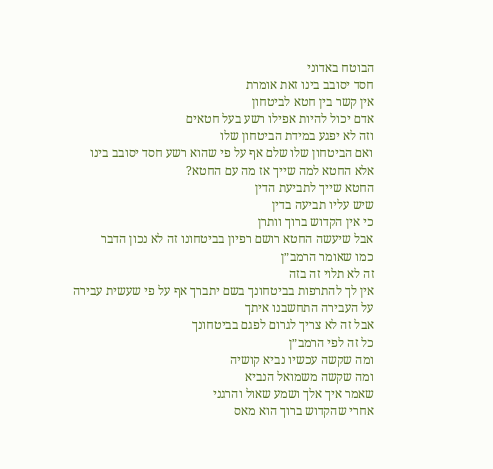הבוטח באדוני
חסד יסובב בינו זאת אומרת
אין קשר בין חטא לביטחון
אדם יכול להיות אפילו רשע בעל חטאים
וזה לא יפגע במידת הביטחון שלו
ואם הביטחון שלו שלם אף על פי שהוא רשע חסד יסובב בינו
אלא החטא למה שייך אז מה עם החטא?
החטא שייך לתביעת הדין
שיש עליו תביעה בדין
כי אין הקדוש ברוך וותרן
אבל שיעשה החטא רושם רפיון בביטחונו זה לא נכון הדבר
כמו שאומר הרמב״ן
זה לא תלוי זה בזה
אין לך להתרפות בביטחונך בשם יתברך אף על פי שעשית עבירה
על העבירה התחשבנו איתך
אבל זה לא צריך לגרום לפגם בביטחונך
כל זה לפי הרמב״ן
ומה שקשה עכשיו נביא קושיה
ומה שקשה משמואל הנביא
שאמר איך אלך ושמע שאול והרגני
אחרי שהקדוש ברוך הוא מאס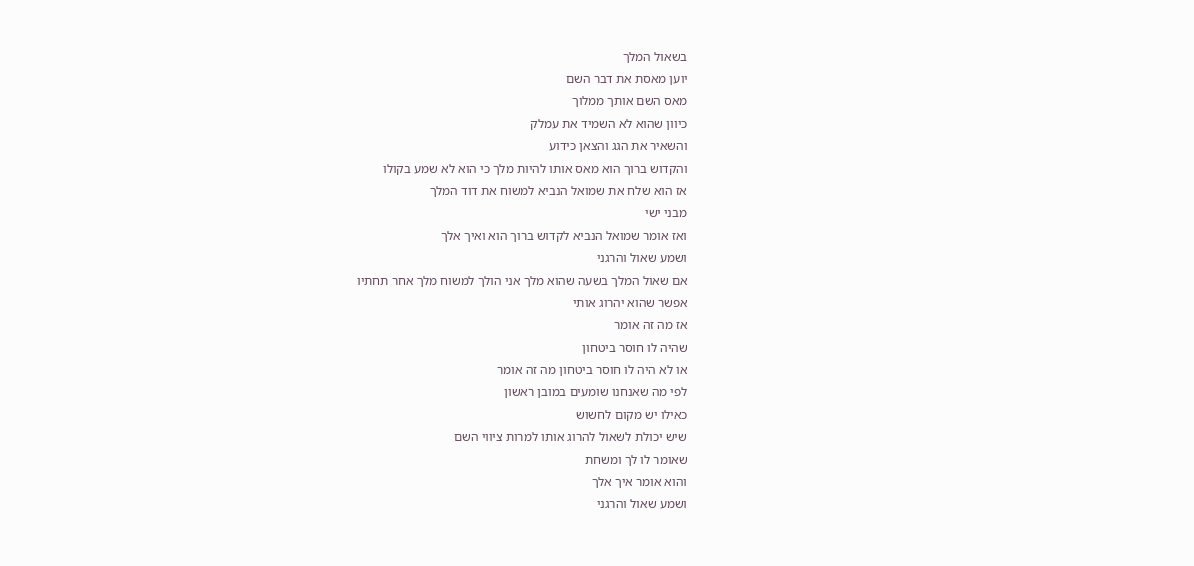בשאול המלך
יוען מאסת את דבר השם
מאס השם אותך ממלוך
כיוון שהוא לא השמיד את עמלק
והשאיר את הגג והצאן כידוע
והקדוש ברוך הוא מאס אותו להיות מלך כי הוא לא שמע בקולו
אז הוא שלח את שמואל הנביא למשוח את דוד המלך
מבני ישי
ואז אומר שמואל הנביא לקדוש ברוך הוא ואיך אלך
ושמע שאול והרגני
אם שאול המלך בשעה שהוא מלך אני הולך למשוח מלך אחר תחתיו
אפשר שהוא יהרוג אותי
אז מה זה אומר
שהיה לו חוסר ביטחון
או לא היה לו חוסר ביטחון מה זה אומר
לפי מה שאנחנו שומעים במובן ראשון
כאילו יש מקום לחשוש
שיש יכולת לשאול להרוג אותו למרות ציווי השם
שאומר לו לך ומשחת
והוא אומר איך אלך
ושמע שאול והרגני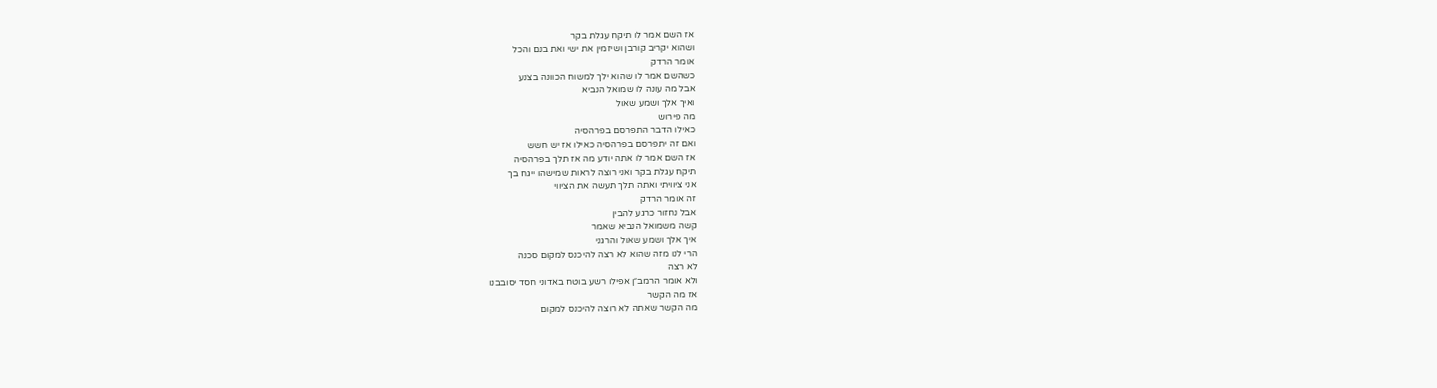אז השם אמר לו תיקח עגלת בקר
ושהוא יקריב קורבן ושיזמין את ישי ואת בנם והכל
אומר הרדק
כשהשם אמר לו שהוא ילך למשוח הכוונה בצנע
אבל מה עונה לו שמואל הנביא
ואיך אלך ושמע שאול
מה פירוש
כאילו הדבר התפרסם בפרהסיה
ואם זה יתפרסם בפרהסיה כאילו אז יש חשש
אז השם אמר לו אתה יודע מה אז תלך בפרהסיה
תיקח עגלת בקר ואני רוצה לראות שמישהו ייגח בך
אני ציוויתי ואתה תלך תעשה את הציווי
זה אומר הרדק
אבל נחזור כרגע להבין
קשה משמואל הנביא שאמר
איך אלך ושמע שאול והרגני
הרי לנו מזה שהוא לא רצה להיכנס למקום סכנה
לא רצה
ולא אומר הרמב״ן אפילו רשע בוטח באדוני חסד יסובבנו
אז מה הקשר
מה הקשר שאתה לא רוצה להיכנס למקום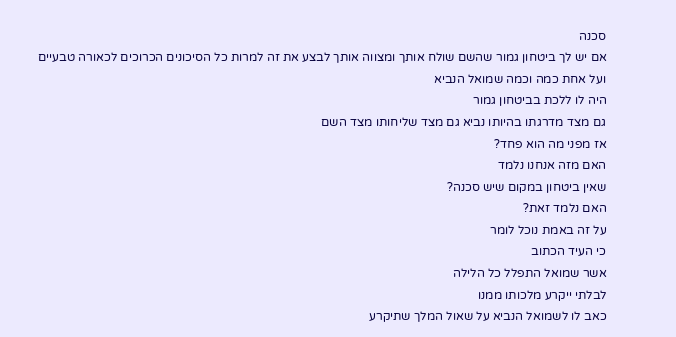סכנה
אם יש לך ביטחון גמור שהשם שולח אותך ומצווה אותך לבצע את זה למרות כל הסיכונים הכרוכים לכאורה טבעיים
ועל אחת כמה וכמה שמואל הנביא
היה לו ללכת בביטחון גמור
גם מצד מדרגתו בהיותו נביא גם מצד שליחותו מצד השם
אז מפני מה הוא פחד?
האם מזה אנחנו נלמד
שאין ביטחון במקום שיש סכנה?
האם נלמד זאת?
על זה באמת נוכל לומר
כי העיד הכתוב
אשר שמואל התפלל כל הלילה
לבלתי ייקרע מלכותו ממנו
כאב לו לשמואל הנביא על שאול המלך שתיקרע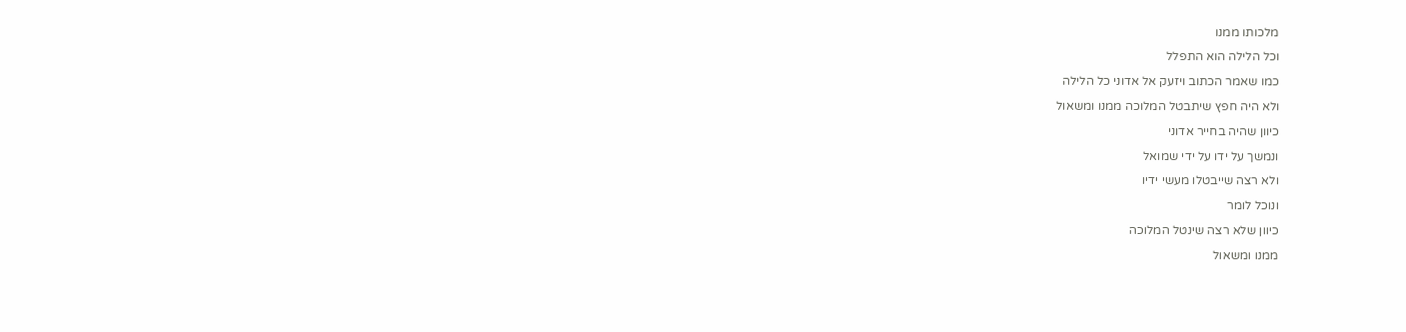מלכותו ממנו
וכל הלילה הוא התפלל
כמו שאמר הכתוב ויזעק אל אדוני כל הלילה
ולא היה חפץ שיתבטל המלוכה ממנו ומשאול
כיוון שהיה בחייר אדוני
ונמשך על ידו על ידי שמואל
ולא רצה שייבטלו מעשי ידיו
ונוכל לומר
כיוון שלא רצה שינטל המלוכה
ממנו ומשאול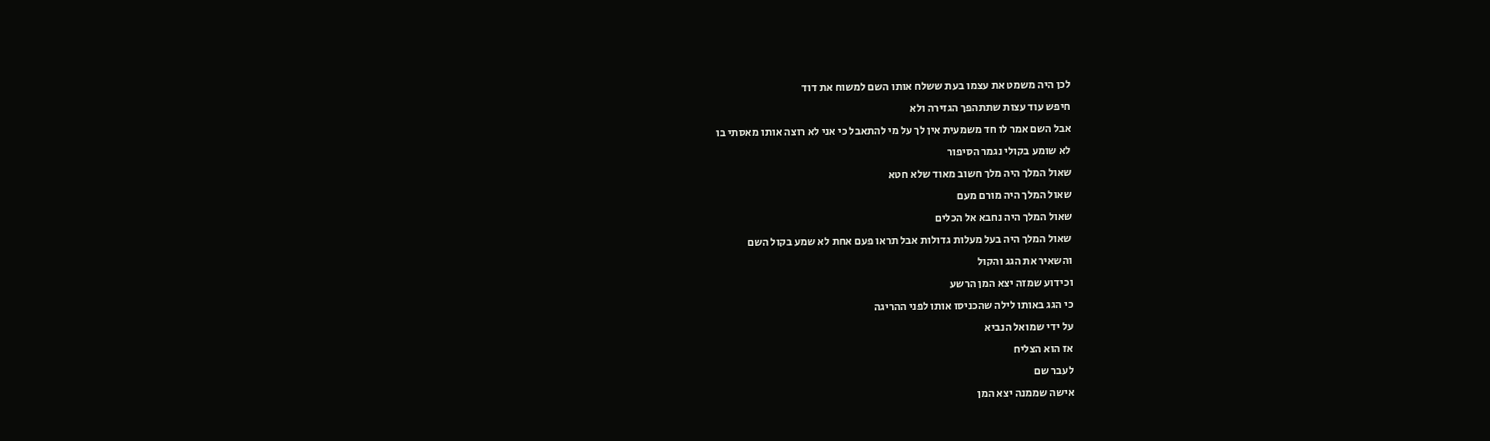לכן היה משמט את עצמו בעת ששלח אותו השם למשוח את דוד
חיפש עוד עצות שתתהפך הגזירה ולא
אבל השם אמר לו חד משמעית אין לך על מי להתאבל כי אני לא רוצה אותו מאסתי בו
לא שומע בקולי נגמר הסיפור
שאול המלך היה מלך חשוב מאוד שלא חטא
שאול המלך היה מורם מעם
שאול המלך היה נחבא אל הכלים
שאול המלך היה בעל מעלות גדולות אבל תראו פעם אחת לא שמע בקול השם
והשאיר את הגג והקול
וכידוע שמזה יצא המן הרשע
כי הגג באותו לילה שהכניסו אותו לפני ההריגה
על ידי שמואל הנביא
אז הוא הצליח
לעבר שם
אישה שממנה יצא המן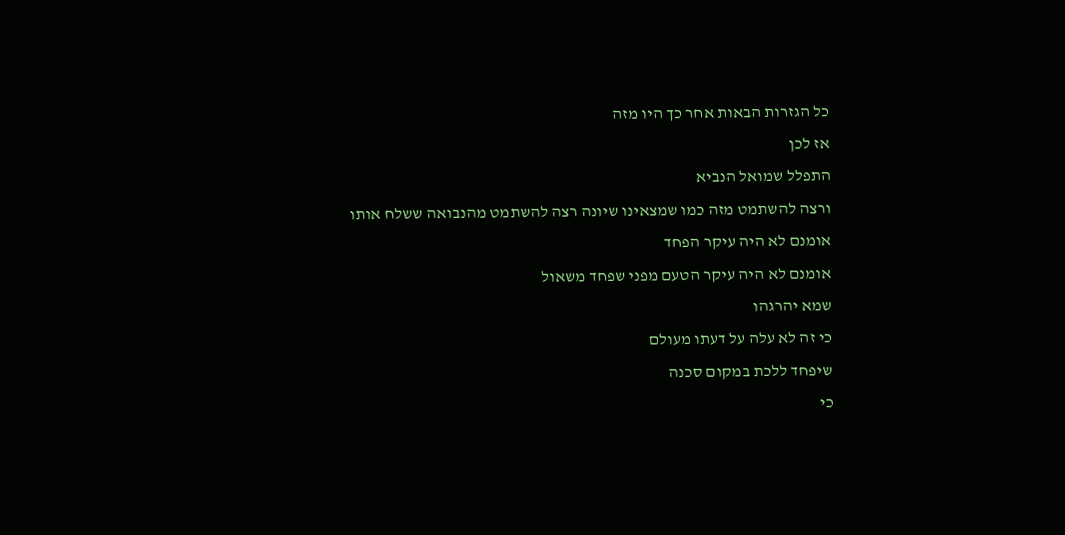כל הגזרות הבאות אחר כך היו מזה
אז לכן
התפלל שמואל הנביא
ורצה להשתמט מזה כמו שמצאינו שיונה רצה להשתמט מהנבואה ששלח אותו
אומנם לא היה עיקר הפחד
אומנם לא היה עיקר הטעם מפני שפחד משאול
שמא יהרגהו
כי זה לא עלה על דעתו מעולם
שיפחד ללכת במקום סכנה
כי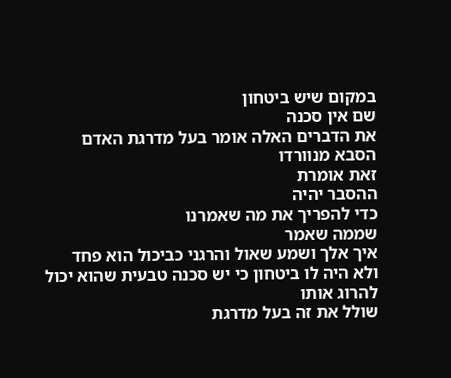במקום שיש ביטחון
שם אין סכנה
את הדברים האלה אומר בעל מדרגת האדם
הסבא מנוורדו
זאת אומרת
ההסבר יהיה
כדי להפריך את מה שאמרנו
שממה שאמר
איך אלך ושמע שאול והרגני כביכול הוא פחד
ולא היה לו ביטחון כי יש סכנה טבעית שהוא יכול להרוג אותו
שולל את זה בעל מדרגת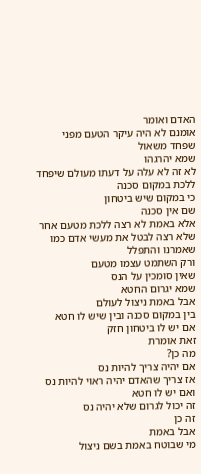האדם ואומר
אומנם לא היה עיקר הטעם מפני שפחד משאול
שמא יהרגהו
לא זה לא עלה על דעתו מעולם שיפחד ללכת במקום סכנה
כי במקום שיש ביטחון
שם אין סכנה
אלא באמת לא רצה ללכת מטעם אחר
שלא רצה לבטל את מעשי אדם כמו שאמרנו והתפלל
ורק השתמט עצמו מטעם
שאין סומכין על הנס
שמא יגרום החטא
אבל באמת ניצול לעולם
בין במקום סכנה ובין שיש לו חטא
אם יש לו ביטחון חזק
זאת אומרת
מה כן?
אם יהיה צריך להיות נס
אז צריך שהאדם יהיה ראוי להיות נס
ואם יש לו חטא
זה יכול לגרום שלא יהיה נס
זה כן
אבל באמת
מי שבוטח באמת בשם ניצול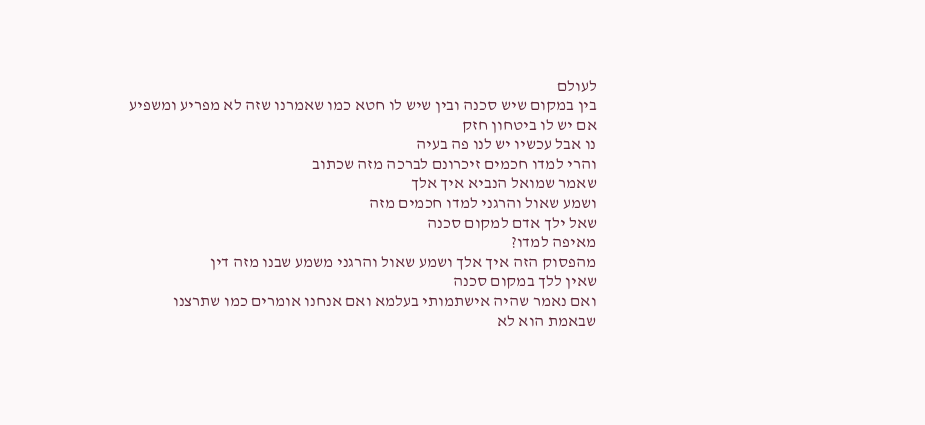לעולם
בין במקום שיש סכנה ובין שיש לו חטא כמו שאמרנו שזה לא מפריע ומשפיע
אם יש לו ביטחון חזק
נו אבל עכשיו יש לנו פה בעיה
והרי למדו חכמים זיכרונם לברכה מזה שכתוב
שאמר שמואל הנביא איך אלך
ושמע שאול והרגני למדו חכמים מזה
שאל ילך אדם למקום סכנה
מאיפה למדו?
מהפסוק הזה איך אלך ושמע שאול והרגני משמע שבנו מזה דין
שאין ללך במקום סכנה
ואם נאמר שהיה אישתמותי בעלמא ואם אנחנו אומרים כמו שתרצנו
שבאמת הוא לא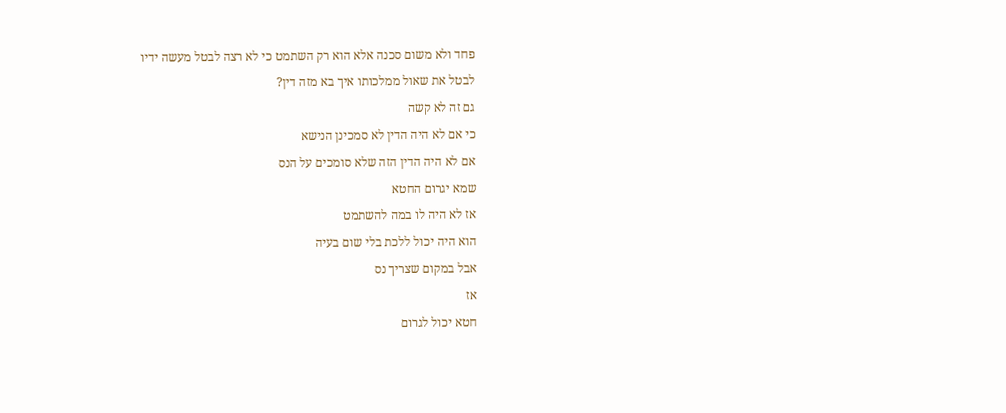פחד ולא משום סכנה אלא הוא רק השתמט כי לא רצה לבטל מעשה ידיו
לבטל את שאול ממלכותו איך בא מזה דין?
גם זה לא קשה
כי אם לא היה הדין לא סמכינן הנישא
אם לא היה הדין הזה שלא סומכים על הנס
שמא יגרום החטא
אז לא היה לו במה להשתמט
הוא היה יכול ללכת בלי שום בעיה
אבל במקום שצריך נס
אז
חטא יכול לגרום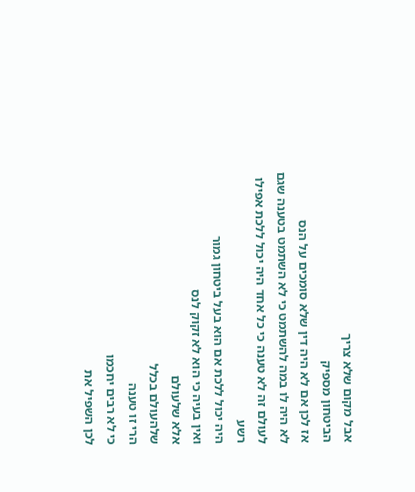אבל מקום שלא צריך
הביטחון מספיק
אז לכן אם לא היה דין שלא סומכים על הנס
לא היה לו במה להשתמט כי לא השתמט בטענה שגם לעולם זה לא טענה כי כל אחד היה יכול ללכת אפילו רשע
היה יכול ללכת אם הוא בעל ביטחון גמור
ואין בעיה כי הוא לא זקוק לנס
אלא שלעולם
שלהעולם בכלל
הרי זו טענה
כי לא רבים יחכמו
לכן השפיל את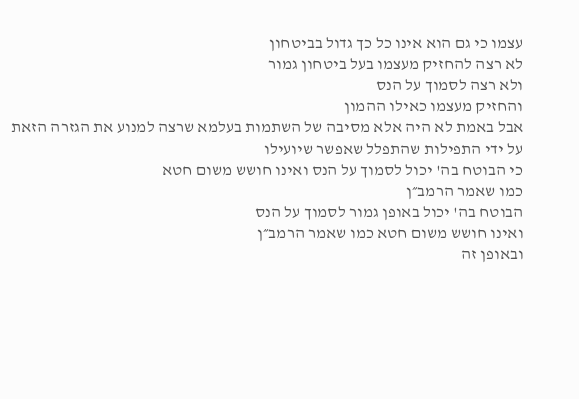עצמו כי גם הוא אינו כל כך גדול בביטחון
לא רצה להחזיק מעצמו בעל ביטחון גמור
ולא רצה לסמוך על הנס
והחזיק מעצמו כאילו ההמון
אבל באמת לא היה אלא מסיבה של השתמות בעלמא שרצה למנוע את הגזרה הזאת
על ידי התפילות שהתפלל שאפשר שיועילו
כי הבוטח בה' יכול לסמוך על הנס ואינו חושש משום חטא
כמו שאמר הרמב״ן
הבוטח בה' יכול באופן גמור לסמוך על הנס
ואינו חושש משום חטא כמו שאמר הרמב״ן
ובאופן זה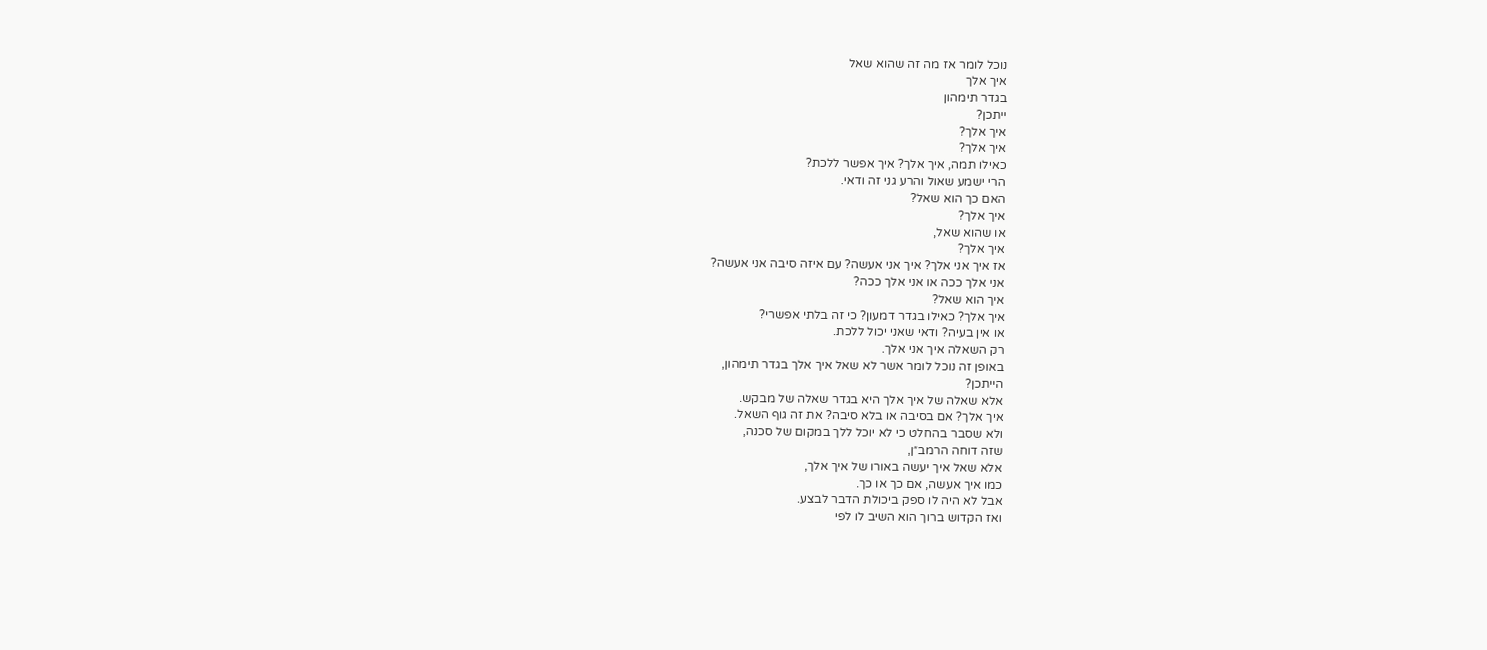נוכל לומר אז מה זה שהוא שאל
איך אלך
בגדר תימהון
ייתכן?
איך אלך?
איך אלך?
כאילו תמה, איך אלך? איך אפשר ללכת?
הרי ישמע שאול והרע גני זה ודאי.
האם כך הוא שאל?
איך אלך?
או שהוא שאל,
איך אלך?
אז איך אני אלך? איך אני אעשה? עם איזה סיבה אני אעשה?
אני אלך ככה או אני אלך ככה?
איך הוא שאל?
איך אלך? כאילו בגדר דמעון? כי זה בלתי אפשרי?
או אין בעיה? ודאי שאני יכול ללכת.
רק השאלה איך אני אלך.
באופן זה נוכל לומר אשר לא שאל איך אלך בגדר תימהון,
הייתכן?
אלא שאלה של איך אלך היא בגדר שאלה של מבקש.
איך אלך? אם בסיבה או בלא סיבה? את זה גוף השאל.
ולא שסבר בהחלט כי לא יוכל ללך במקום של סכנה,
שזה דוחה הרמב״ן,
אלא שאל איך יעשה באורו של איך אלך,
כמו איך אעשה, אם כך או כך.
אבל לא היה לו ספק ביכולת הדבר לבצע.
ואז הקדוש ברוך הוא השיב לו לפי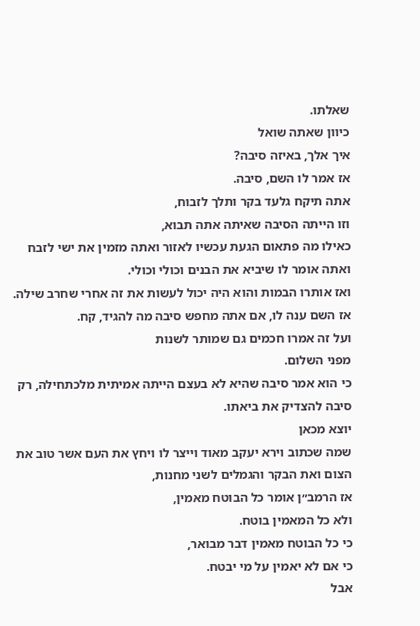שאלתו.
כיוון שאתה שואל
איך אלך, באיזה סיבה?
אז אמר לו השם, סיבה.
אתה תיקח גלעד בקר ותלך לזבוח,
וזו הייתה הסיבה שאיתה אתה תבוא,
כאילו מה פתאום הגעת עכשיו לאזור ואתה מזמין את ישי לזבח ואתה אומר לו שיביא את הבנים וכולי וכולי.
ואז אותרו הבמות והוא היה יכול לעשות את זה אחרי שחרב שילה.
אז השם ענה לו, אם אתה מחפש סיבה מה להגיד, קח.
ועל זה אמרו חכמים גם שמותר לשנות
מפני השלום.
כי הוא אמר סיבה שהיא לא בעצם הייתה אמיתית מלכתחילה, רק סיבה להצדיק את ביאתו.
יוצא מכאן
שמה שכתוב וירא יעקב מאוד וייצר לו ויחץ את העם אשר טוב את הצום ואת הבקר והגמלים לשני מחנות,
אז הרמב״ן אומר כל הבוטח מאמין,
ולא כל המאמין בוטח.
כי כל הבוטח מאמין דבר מבואר,
כי אם לא יאמין על מי יבטח.
אבל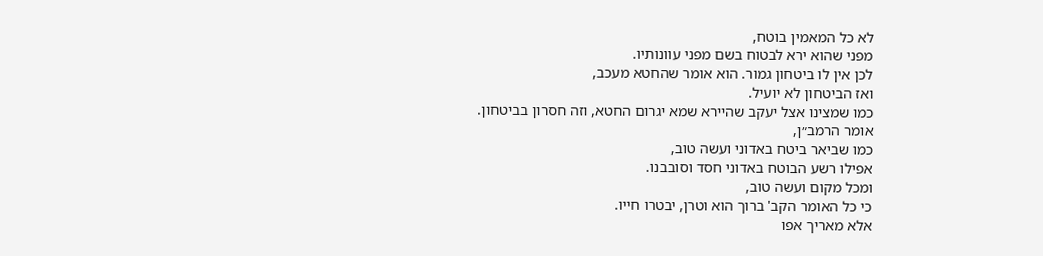לא כל המאמין בוטח,
מפני שהוא ירא לבטוח בשם מפני עוונותיו.
לכן אין לו ביטחון גמור. הוא אומר שהחטא מעכב,
ואז הביטחון לא יועיל.
כמו שמצינו אצל יעקב שהיירא שמא יגרום החטא, וזה חסרון בביטחון.
אומר הרמב״ן,
כמו שביאר ביטח באדוני ועשה טוב,
אפילו רשע הבוטח באדוני חסד וסובבנו.
ומכל מקום ועשה טוב,
כי כל האומר הקב' ברוך הוא וטרן, יבטרו חייו.
אלא מאריך אפו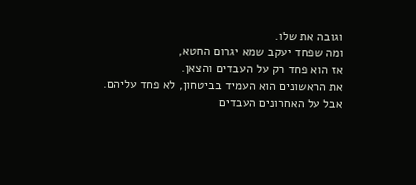וגובה את שלו.
ומה שפחד יעקב שמא יגרום החטא,
אז הוא פחד רק על העבדים והצאן.
את הראשונים הוא העמיד בביטחון, לא פחד עליהם.
אבל על האחרונים העבדים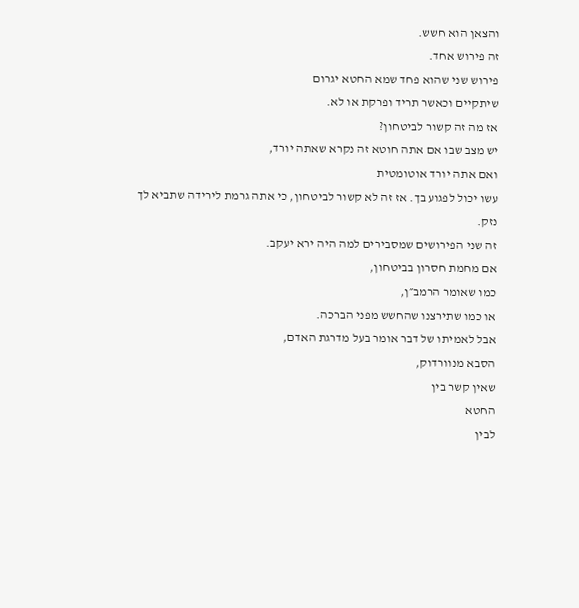והצאן הוא חשש.
זה פירוש אחד.
פירוש שני שהוא פחד שמא החטא יגרום
שיתקיים וכאשר תריד ופרקת או לא.
אז מה זה קשור לביטחון?
יש מצב שבו אם אתה חוטא זה נקרא שאתה יורד,
ואם אתה יורד אוטומטית
עשו יכול לפגוע בך. אז זה לא קשור לביטחון, כי אתה גרמת לירידה שתביא לך נזק.
זה שני הפירושים שמסבירים למה היה ירא יעקב.
אם מחמת חסרון בביטחון,
כמו שאומר הרמב״ן,
או כמו שתירצנו שהחשש מפני הברכה.
אבל לאמיתו של דבר אומר בעל מדרגת האדם,
הסבא מנוורדוק,
שאין קשר בין
החטא
לבין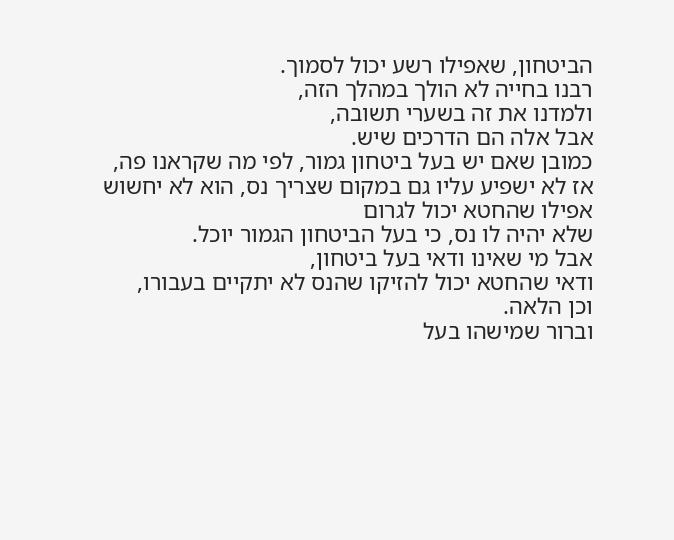הביטחון, שאפילו רשע יכול לסמוך.
רבנו בחייה לא הולך במהלך הזה,
ולמדנו את זה בשערי תשובה,
אבל אלה הם הדרכים שיש.
כמובן שאם יש בעל ביטחון גמור, לפי מה שקראנו פה,
אז לא ישפיע עליו גם במקום שצריך נס, הוא לא יחשוש אפילו שהחטא יכול לגרום
שלא יהיה לו נס, כי בעל הביטחון הגמור יוכל.
אבל מי שאינו ודאי בעל ביטחון,
ודאי שהחטא יכול להזיקו שהנס לא יתקיים בעבורו,
וכן הלאה.
וברור שמישהו בעל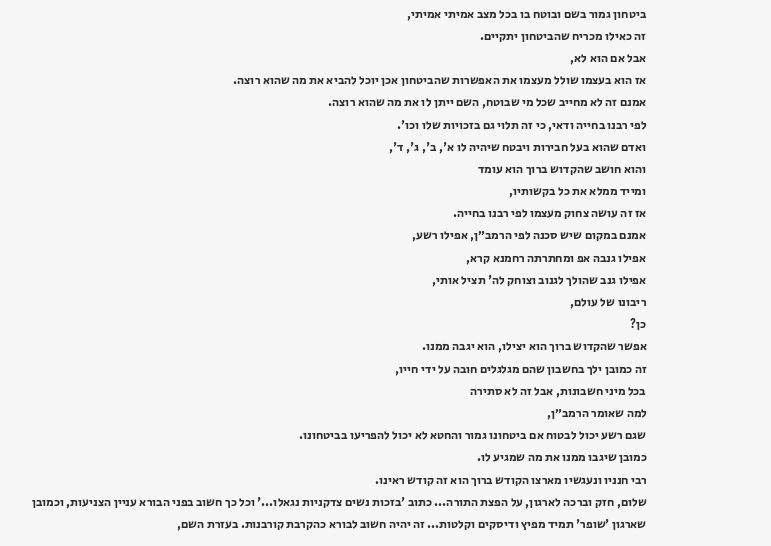ביטחון גמור בשם ובוטח בו בכל מצב אמיתי אמיתי,
זה כאילו מכריח שהביטחון יתקיים.
אבל אם הוא לא,
אז הוא בעצמו שולל מעצמו את האפשרות שהביטחון אכן יוכל להביא את מה שהוא רוצה.
אמנם זה לא מחייב שכל מי שבוטח, השם ייתן לו את מה שהוא רוצה.
לפי רבנו בחייה ודאי, כי זה תלוי גם בזכויות שלו וכו'.
ואדם שהוא בעל חבירות ויבטח שיהיה לו א', ב', ג', ד',
והוא חושב שהקדוש ברוך הוא עומד
ומייד ממלא את כל בקשותיו,
אז זה עושה צחוק מעצמו לפי רבנו בחייה.
אמנם במקום שיש סכנה לפי הרמב״ן, אפילו רשע,
אפילו גנבה אפ ומחתרתה רחמנא קרא,
אפילו גנב שהולך לגנוב וצוחק לה' תציל אותי,
ריבונו של עולם,
כן?
אפשר שהקדוש ברוך הוא יצילו, הוא יגבה ממנו.
זה כמובן ילך בחשבון שהם מגלגלים חובה על ידי חייו,
בכל מיני חשבונות, אבל זה לא סתירה
למה שאומר הרמב״ן,
שגם רשע יכול לבטוח אם ביטחונו גמור והחטא לא יכול להפריעו בביטחונו.
כמובן שיגבו ממנו את מה שמגיע לו.
רבי חנניו ונעגשיו מארצו הקודש ברוך הוא זה קודש ראינו.
שלום, חזק וברכה לארגון, על הפצת התורה... כתוב 'בזכות נשים צדקניות נגאלו...' וכל כך חשוב בפני הבורא עניין הצניעות, וכמובן שארגון 'שופר' תמיד מפיץ ודיסקים וקלטות... זה יהיה חשוב לבורא כהקרבת קורבנות. בעזרת השם,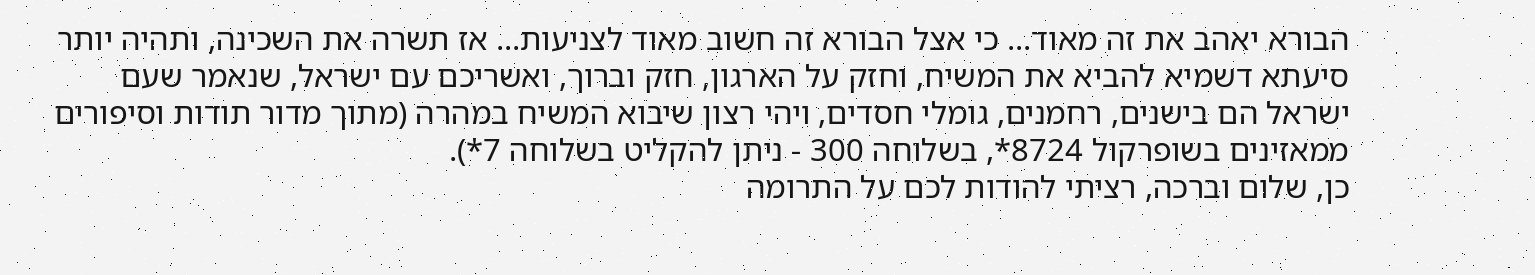הבורא יאהב את זה מאוד... כי אצל הבורא זה חשוב מאוד לצניעות... אז תשרה את השכינה, ותהיה יותר סיעתא דשמיא להביא את המשיח, וחזק על הארגון, חזק וברוך, ואשריכם עם ישראל, שנאמר שעם ישראל הם בישנים, רחמנים, גומלי חסדים, ויהי רצון שיבוא המשיח במהרה (מתוך מדור תודות וסיפורים ממאזינים בשופרקול 8724*, בשלוחה 300 - ניתן להקליט בשלוחה 7*).
כן, שלום וברכה, רציתי להודות לכם על התרומה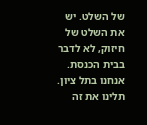של השלט. יש את השלט של חיזוק, לא לדבר בבית הכנסת. אנחנו בתל ציון. תלינו את זה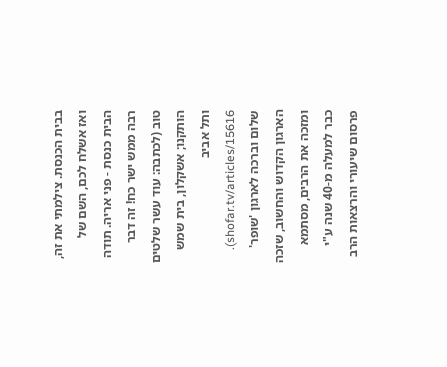בבית הכנסת. צילמתי את זה, ואז אשלח לכם, השם של הבית כנסת - פני אריה. תודה רבה ממש ישר כח! זה דבר טוב (לכתבה: עוד עשר שלטים הותקנו; אשקלון, בית שמש ותל אביב shofar.tv/articles/15616).
שלום וברכה לארגון 'שופר' הארגון הקדוש והחשוב, שזכה ומזכה את הרבים, מסתמא כבר למעלה מ-40 שנה ע"י פרסום שיעורי והרצאות הרב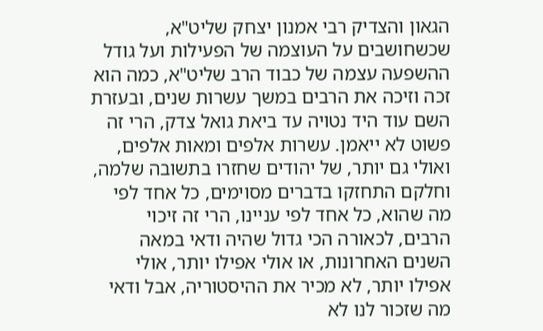הגאון והצדיק רבי אמנון יצחק שליט"א, שכשחושבים על העוצמה של הפעילות ועל גודל ההשפעה עצמה של כבוד הרב שליט"א, כמה הוא זכה וזיכה את הרבים במשך עשרות שנים, ובעזרת השם עוד היד נטויה עד ביאת גואל צדק, הרי זה פשוט לא ייאמן. עשרות אלפים ומאות אלפים, ואולי גם יותר, של יהודים שחזרו בתשובה שלמה, וחלקם התחזקו בדברים מסוימים, כל אחד לפי מה שהוא, כל אחד לפי עניינו, הרי זה זיכוי הרבים, לכאורה הכי גדול שהיה ודאי במאה השנים האחרונות, או אולי אפילו יותר, אולי אפילו יותר, לא מכיר את ההיסטוריה, אבל ודאי מה שזכור לנו לא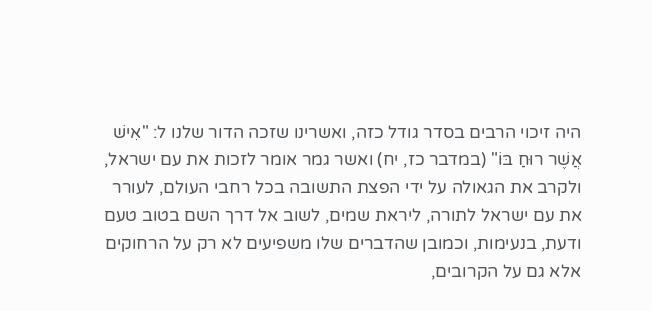היה זיכוי הרבים בסדר גודל כזה, ואשרינו שזכה הדור שלנו ל: "אִישׁ אֲשֶׁר רוּחַ בּוֹ" (במדבר כז, יח) ואשר גמר אומר לזכות את עם ישראל, ולקרב את הגאולה על ידי הפצת התשובה בכל רחבי העולם, לעורר את עם ישראל לתורה, ליראת שמים, לשוב אל דרך השם בטוב טעם ודעת, בנעימות, וכמובן שהדברים שלו משפיעים לא רק על הרחוקים אלא גם על הקרובים,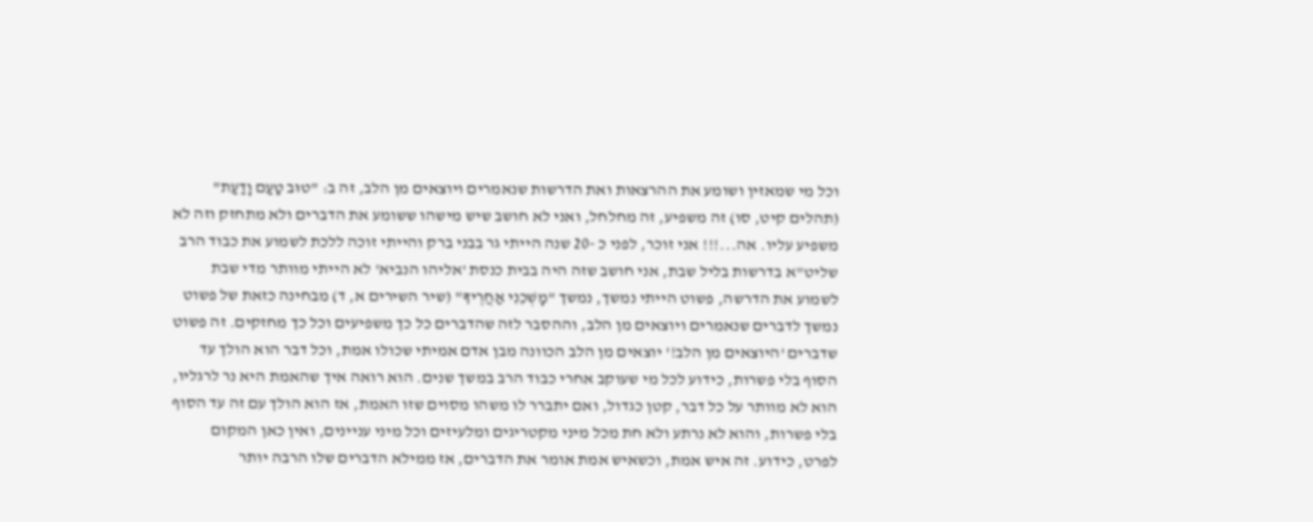וכל מי שמאזין ושומע את ההרצאות ואת הדרשות שנאמרים ויוצאים מן הלב, זה ב: "טוּב טַעַם וָדַעַת" (תהלים קיט, סו) זה משפיע, זה מחלחל, ואני לא חושב שיש מישהו ששומע את הדברים ולא מתחזק וזה לא משפיע עליו. אה...!!! אני זוכר, לפני כ -20 שנה הייתי גר בבני ברק והייתי זוכה ללכת לשמוע את כבוד הרב שליט"א בדרשות בליל שבת, אני חושב שזה היה בבית כנסת 'אליהו הנביא' לא הייתי מוותר מדי שבת לשמוע את הדרשה, פשוט הייתי נמשך, נמשך "מׇשְׁכֵנִי אַחֲרֶיךָ" (שיר השירים א, ד) מבחינה כזאת של פשוט נמשך לדברים שנאמרים ויוצאים מן הלב, וההסבר לזה שהדברים כל כך משפיעים וכל כך מחזקים. זה פשוט שדברים 'היוצאים מן הלב!' יוצאים מן הלב הכוונה מבן אדם אמיתי שכולו אמת, וכל דבר הוא הולך עד הסוף בלי פשרות, כידוע לכל מי שעוקב אחרי כבוד הרב במשך שנים. הוא רואה איך שהאמת היא נר לרגליו, הוא לא מוותר על כל דבר, קטן כגדול, ואם יתברר לו משהו מסוים שזו האמת, אז הוא הולך עם זה עד הסוף בלי פשרות, והוא לא נרתע ולא חת מכל מיני מקטריגים ומלעיזים וכל מיני עניינים, ואין כאן המקום לפרט, כידוע. זה איש אמת, וכשאיש אמת אומר את הדברים, אז ממילא הדברים שלו הרבה יותר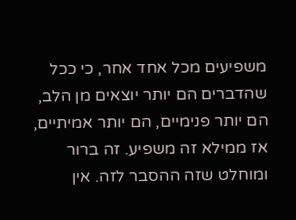משפיעים מכל אחד אחר, כי ככל שהדברים הם יותר יוצאים מן הלב, הם יותר פנימיים, הם יותר אמיתיים, אז ממילא זה משפיע. זה ברור ומוחלט שזה ההסבר לזה. אין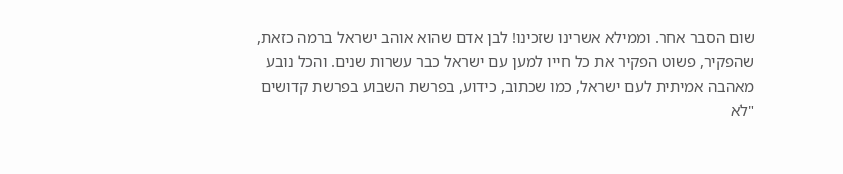שום הסבר אחר. וממילא אשרינו שזכינו! לבן אדם שהוא אוהב ישראל ברמה כזאת, שהפקיר, פשוט הפקיר את כל חייו למען עם ישראל כבר עשרות שנים. והכל נובע מאהבה אמיתית לעם ישראל, כמו שכתוב, כידוע, בפרשת השבוע בפרשת קדושים "לֹא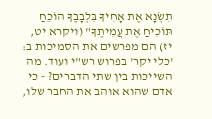תִשְׂנָא אֶת אָחִיךָ בִּלְבָבֶךָ הוֹכֵחַ תּוֹכִיחַ אֶת עֲמִיתֶךָ" (ויקרא יט, יז) הם מפרשים את הסמיכות ב: 'כלי יקר' בפרוש רש"י ועוד. מה השייכות בין שתי הדברים? - כי אדם שהוא אוהב את החבר שלו,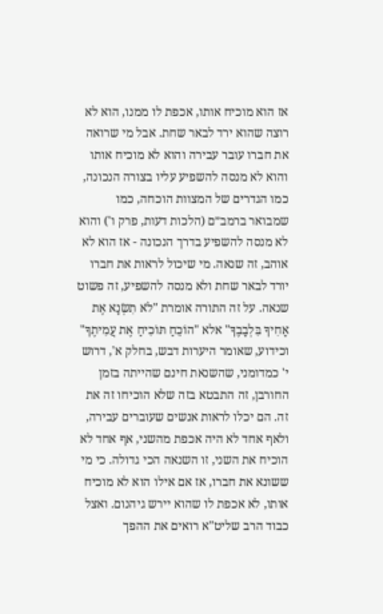אז הוא מוכיח אותו, אכפת לו ממנו, הוא לא רוצה שהוא ירד לבאר שחת. אבל מי שרואה את חברו עובר עבירה והוא לא מוכיח אותו והוא לא מנסה להשפיע עליו בצורה הנכונה, כמו הגדרים של המצוות הוכחה, כמו שמבואר ברמב״ם (הלכות דעות, פרק ו') והוא לא מנסה להשפיע בדרך הנכונה - אז הוא לא אוהב, זה שנאה. מי שיכול לראות את חברו יורד לבאר שחת ולא מנסה להשפיע, זה פשוט שנאה. על זה התורה אומרת "לֹא תִשְׂנָא אֶת אָחִיךָ בִּלְבָבֶךָ" אלא "הוֹכֵחַ תּוֹכִיחַ אֶת עֲמִיתֶךָ" וכידוע, שאומר היערות דבש, בחלק א', דרוש י' כמדומני, שהשנאת חינם שהייתה בזמן החורבן, זה התבטא בזה שלא הוכיחו זה את זה. הם יכלו לראות אנשים שעוברים עבירה, ולאף אחד לא היה אכפת מהשני, אף אחד לא הוכיח את השני, זו השנאה הכי גדולה. כי מי ששונא את חברו, אז אם אילו הוא לא מוכיח אותו, לא אכפת לו שהוא יירש גיהנום. ואצל כבוד הרב שליט"א רואים את ההפך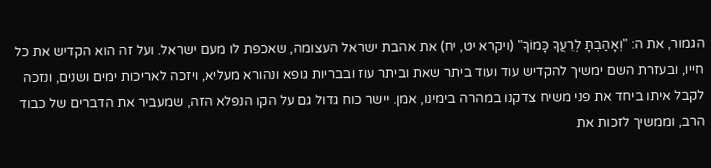הגמור, את ה: "וְאָהַבְתָּ לְרֵעֲךָ כָּמוֹךָ" (ויקרא יט, יח) את אהבת ישראל העצומה, שאכפת לו מעם ישראל. ועל זה הוא הקדיש את כל חייו, ובעזרת השם ימשיך להקדיש עוד ועוד ביתר שאת וביתר עוז ובבריות גופא ונהורא מעליא, ויזכה לאריכות ימים ושנים, ונזכה לקבל איתו ביחד את פני משיח צדקנו במהרה בימינו, אמן. יישר כוח גדול גם על הקו הנפלא הזה, שמעביר את הדברים של כבוד הרב, וממשיך לזכות את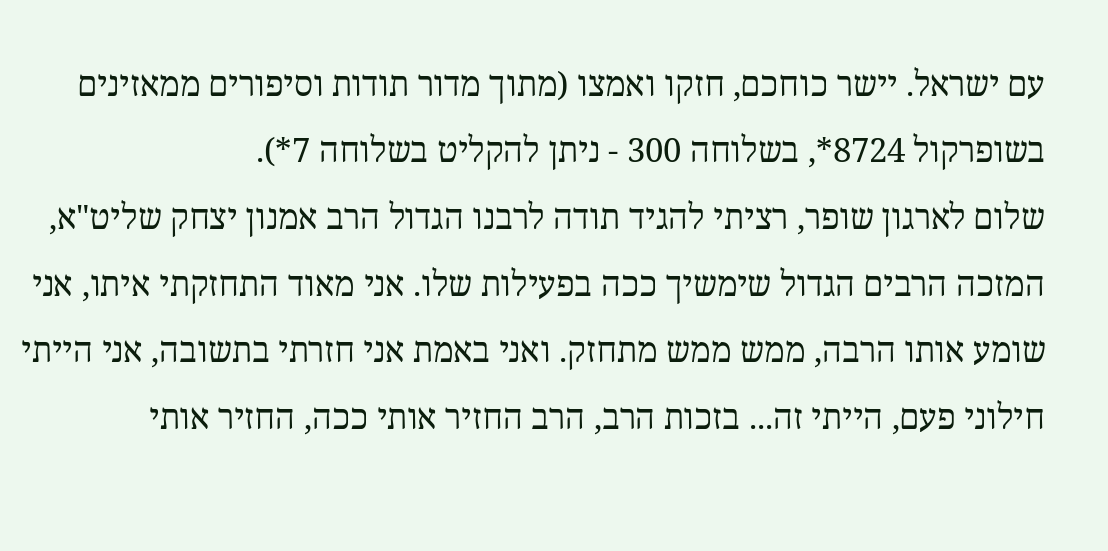עם ישראל. יישר כוחכם, חזקו ואמצו (מתוך מדור תודות וסיפורים ממאזינים בשופרקול 8724*, בשלוחה 300 - ניתן להקליט בשלוחה 7*).
שלום לארגון שופר, רציתי להגיד תודה לרבנו הגדול הרב אמנון יצחק שליט"א, המזכה הרבים הגדול שימשיך ככה בפעילות שלו. אני מאוד התחזקתי איתו, אני שומע אותו הרבה, ממש ממש מתחזק. ואני באמת אני חזרתי בתשובה, אני הייתי חילוני פעם, הייתי זה... בזכות הרב, הרב החזיר אותי ככה, החזיר אותי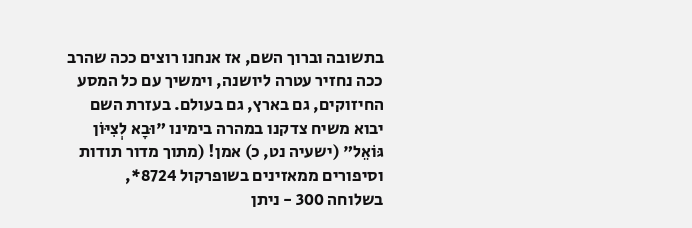בתשובה וברוך השם, אז אנחנו רוצים ככה שהרב ככה נחזיר עטרה ליושנה, וימשיך עם כל המסע החיזוקים, גם בארץ, גם בעולם. בעזרת השם יבוא משיח צדקנו במהרה בימינו "וּבָא לְצִיּוֹן גּוֹאֵל" (ישעיה נט, כ) אמן! (מתוך מדור תודות וסיפורים ממאזינים בשופרקול 8724*, בשלוחה 300 - ניתן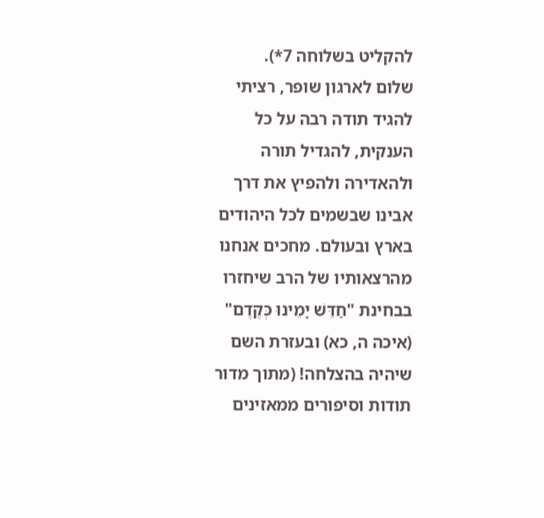להקליט בשלוחה 7*).
שלום לארגון שופר, רציתי להגיד תודה רבה על כל הענקית, להגדיל תורה ולהאדירה ולהפיץ את דרך אבינו שבשמים לכל היהודים בארץ ובעולם. מחכים אנחנו מהרצאותיו של הרב שיחזרו בבחינת "חַדֵּשׁ יָמֵינוּ כְּקֶדֶם" (איכה ה, כא) ובעזרת השם שיהיה בהצלחה! (מתוך מדור תודות וסיפורים ממאזינים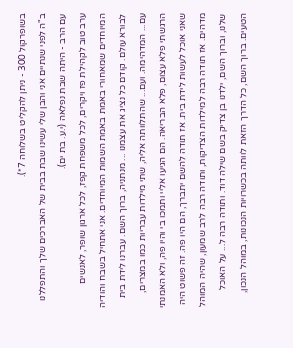בשופרקול 300 - ניתן להקליט בשלוחה 7*).
ב"ה לפני שנתיים אני והבן שלי עשינו שבת בבית של האברכים שלך והתפללנו עם הרב - היתה שבת נפלאה (י.ע. בת ים).
ערב טוב לקהילת פז ויקרים, לכל משפחת קפז, לכל ארגון שופר, לאנשים המיוחדים שמאחורי באמת באמת השמות המיוחדים. אני אתחיל בשבח והודיה לבורא עולם. קודם כל נציג את עצמנו ... מנתניה, ברוך השם. עברנו לידת בית עם... המדהימה. ועם... שהתלוותה אליה, שתי מילדות עבריות כמו במצרים, הרגשתי פלא עצום, פלא הבריאה. הם הגיעו אליי ותמכו בי והיו פה, ולא האמנתי שאני אוכל לעשות לידת בית. אז תודה להשם יתברך, הם היו פה. זה פשוט היה מדהים. אז תודה רבה למילדות הצדיקות, ותודה רבה לרב שמעון, שהיה המוהל שלנו, וברוך השם, ילדנו בן צדיק בשם שילה דוד. ותודה רבה ל... על האוכל הטעים. ברוך השם, כל הדרך הזאת לוותה בכשרויות הנכונות, במוהל הנכון,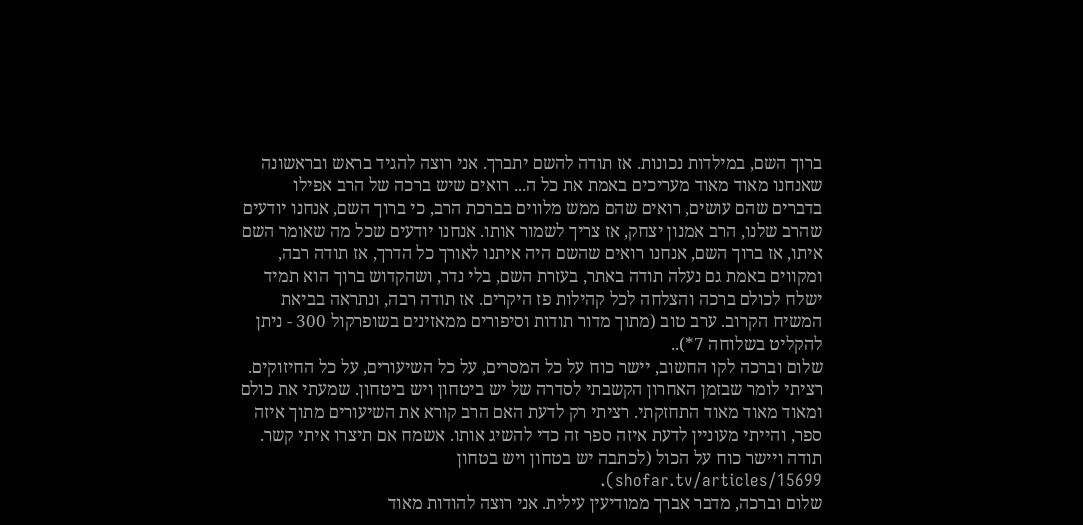ברוך השם, במילדות נכונות. אז תודה להשם יתברך. אני רוצה להגיד בראש ובראשונה שאנחנו מאוד מאוד מעריכים באמת את כל ה... רואים שיש ברכה של הרב אפילו בדברים שהם עושים, רואים שהם ממש מלווים בברכת הרב, כי ברוך השם, אנחנו יודעים שהרב שלנו, הרב אמנון יצחק, אז צריך לשמור אותו. אנחנו יודעים שכל מה שאומר השם איתו, אז ברוך השם, אנחנו רואים שהשם היה איתנו לאורך כל הדרך, אז תודה רבה, ומקווים באמת גם נעלה תודה באתר, בעזרת השם, בלי נדר, ושהקדוש ברוך הוא תמיד ישלח לכולם ברכה והצלחה לכל קהילות פז היקרים. אז תודה רבה, ונתראה בביאת המשיח הקרוב. ערב טוב (מתוך מדור תודות וסיפורים ממאזינים בשופרקול 300 - ניתן להקליט בשלוחה 7*)..
שלום וברכה לקו החשוב, יישר כוח על כל המסרים, על כל השיעורים, על כל החיזוקים. רציתי לומר שבזמן האחרון הקשבתי לסדרה של יש ביטחון ויש ביטחון. שמעתי את כולם ומאוד מאוד מאוד התחזקתי. רציתי רק לדעת האם הרב קורא את השיעורים מתוך איזה ספר, והייתי מעוניין לדעת איזה ספר זה כדי להשיג אותו. אשמח אם תיצרו איתי קשר. תודה ויישר כוח על הכול (לכתבה יש בטחון ויש בטחון shofar.tv/articles/15699).
שלום וברכה, מדבר אברך ממודיעין עילית. אני רוצה להודות מאוד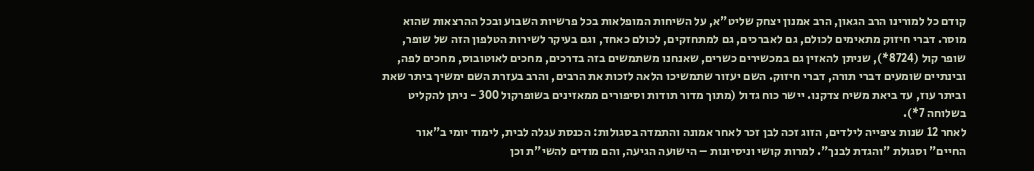קודם כל למורינו הרב הגאון, הרב אמנון יצחק שליט"א, על השיחות המופלאות בכל פרשיות השבוע ובכל ההרצאות שהוא מוסר. דברי חיזוק מתאימים לכולם, גם לאברכים, גם למתחזקים, לכולם כאחד, וגם בעיקר לשירות הטלפון הזה של שופר, שופר קול (8724*), שניתן להאזין גם במכשירים כשרים, שאנחנו משתמשים בזה בדרכים, מחכים לאוטובוס, מחכים לפה, ובינתיים שומעים דברי תורה, דברי חיזוק. השם יעזור שתמשיכו הלאה לזכות את הרבים, והרב בעזרת השם ימשיך ביתר שאת וביתר עוז, עד ביאת משיח צדקנו. יישר כוח גדול (מתוך מדור תודות וסיפורים ממאזינים בשופרקול 300 - ניתן להקליט בשלוחה 7*).
לאחר 12 שנות ציפייה לילדים, הזוג זכה לבן זכר לאחר אמונה והתמדה בסגולות: הכנסת עגלה לבית, לימוד יומי ב"אור החיים" וסגולת "והגדת לבנך". למרות קושי וניסיונות – הישועה הגיעה, והם מודים להשי"ת וכן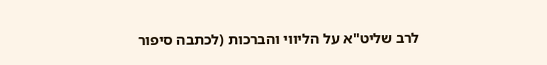לרב שליט"א על הליווי והברכות (לכתבה סיפור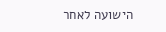הישועה לאחר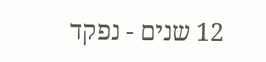12 שנים - נפקד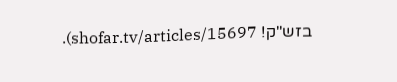בזש"ק! shofar.tv/articles/15697).